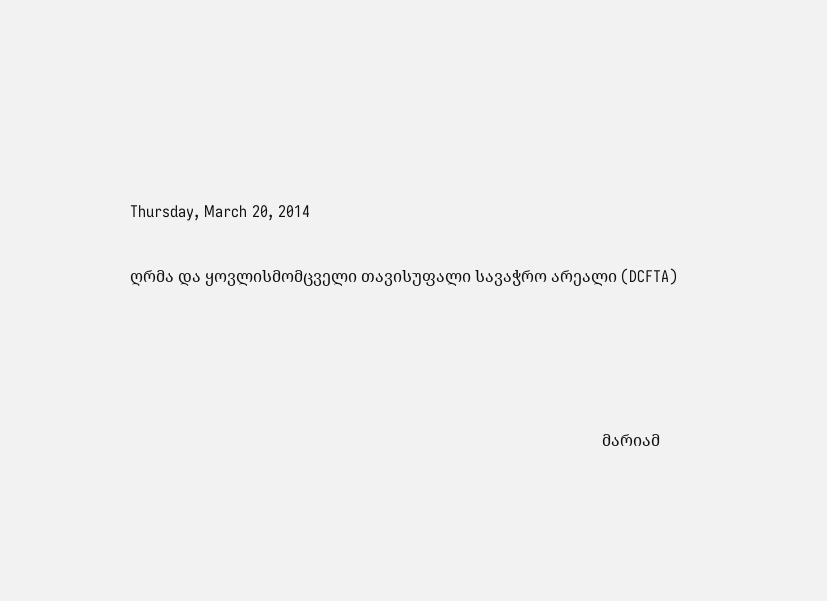Thursday, March 20, 2014

ღრმა და ყოვლისმომცველი თავისუფალი სავაჭრო არეალი (DCFTA)




                                                                                                                      მარიამ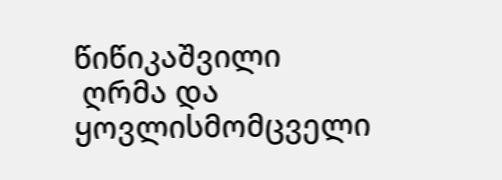წიწიკაშვილი
 ღრმა და ყოვლისმომცველი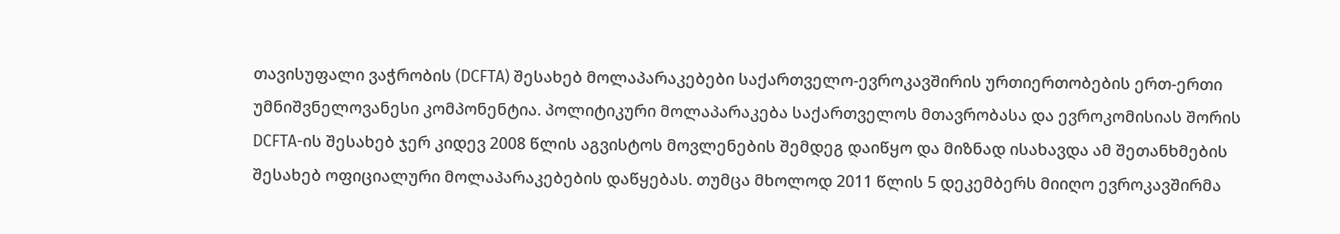თავისუფალი ვაჭრობის (DCFTA) შესახებ მოლაპარაკებები საქართველო-ევროკავშირის ურთიერთობების ერთ-ერთი უმნიშვნელოვანესი კომპონენტია. პოლიტიკური მოლაპარაკება საქართველოს მთავრობასა და ევროკომისიას შორის DCFTA-ის შესახებ ჯერ კიდევ 2008 წლის აგვისტოს მოვლენების შემდეგ დაიწყო და მიზნად ისახავდა ამ შეთანხმების შესახებ ოფიციალური მოლაპარაკებების დაწყებას. თუმცა მხოლოდ 2011 წლის 5 დეკემბერს მიიღო ევროკავშირმა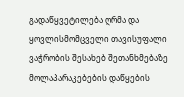გადაწყვეტილება ღრმა და ყოვლისმომცველი თავისუფალი ვაჭრობის შესახებ შეთანხმებაზე მოლაპარაკებების დაწყების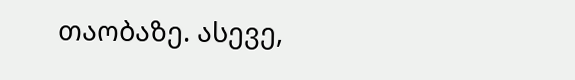თაობაზე. ასევე,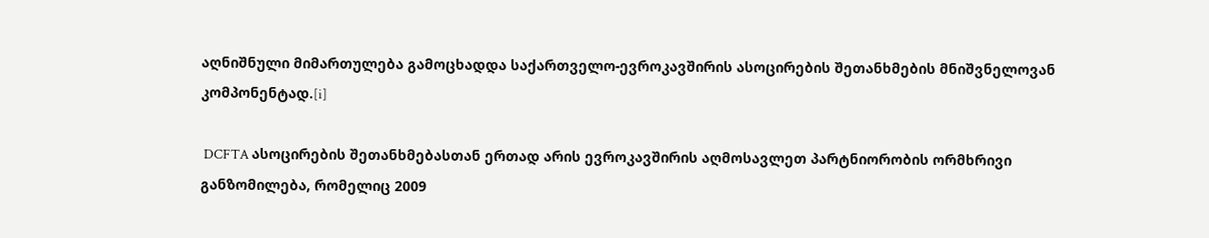აღნიშნული მიმართულება გამოცხადდა საქართველო-ევროკავშირის ასოცირების შეთანხმების მნიშვნელოვან კომპონენტად.[i]

 DCFTA ასოცირების შეთანხმებასთან ერთად არის ევროკავშირის აღმოსავლეთ პარტნიორობის ორმხრივი განზომილება, რომელიც 2009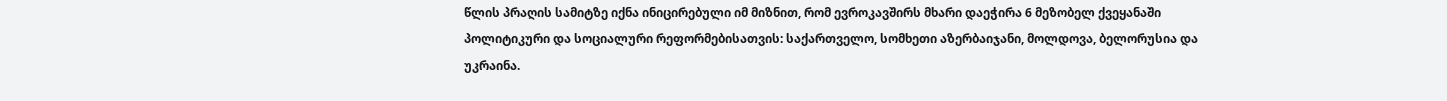წლის პრაღის სამიტზე იქნა ინიცირებული იმ მიზნით, რომ ევროკავშირს მხარი დაეჭირა 6 მეზობელ ქვეყანაში პოლიტიკური და სოციალური რეფორმებისათვის: საქართველო, სომხეთი აზერბაიჯანი, მოლდოვა, ბელორუსია და უკრაინა.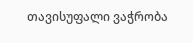თავისუფალი ვაჭრობა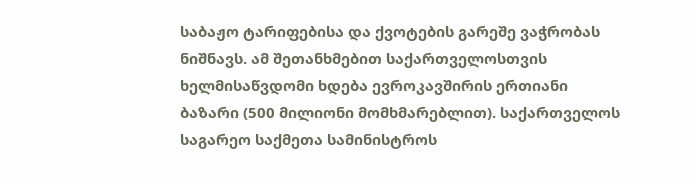საბაჟო ტარიფებისა და ქვოტების გარეშე ვაჭრობას ნიშნავს. ამ შეთანხმებით საქართველოსთვის ხელმისაწვდომი ხდება ევროკავშირის ერთიანი ბაზარი (500 მილიონი მომხმარებლით). საქართველოს საგარეო საქმეთა სამინისტროს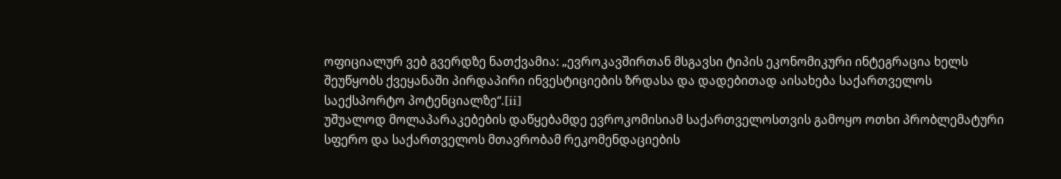ოფიციალურ ვებ გვერდზე ნათქვამია: „ევროკავშირთან მსგავსი ტიპის ეკონომიკური ინტეგრაცია ხელს შეუწყობს ქვეყანაში პირდაპირი ინვესტიციების ზრდასა და დადებითად აისახება საქართველოს საექსპორტო პოტენციალზე“.[ii]
უშუალოდ მოლაპარაკებების დაწყებამდე ევროკომისიამ საქართველოსთვის გამოყო ოთხი პრობლემატური სფერო და საქართველოს მთავრობამ რეკომენდაციების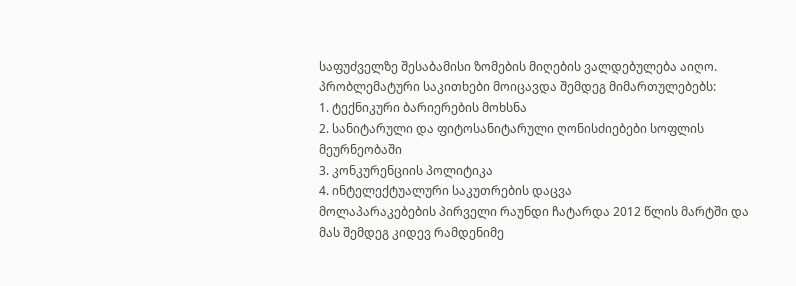საფუძველზე შესაბამისი ზომების მიღების ვალდებულება აიღო. პრობლემატური საკითხები მოიცავდა შემდეგ მიმართულებებს:
1. ტექნიკური ბარიერების მოხსნა
2. სანიტარული და ფიტოსანიტარული ღონისძიებები სოფლის მეურნეობაში
3. კონკურენციის პოლიტიკა
4. ინტელექტუალური საკუთრების დაცვა
მოლაპარაკებების პირველი რაუნდი ჩატარდა 2012 წლის მარტში და მას შემდეგ კიდევ რამდენიმე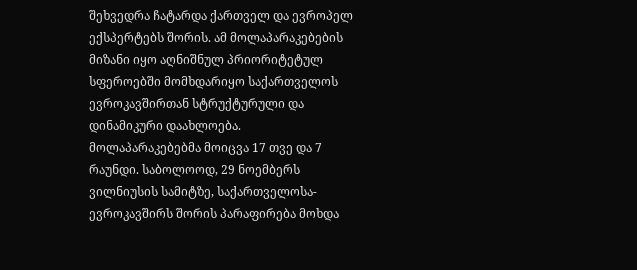შეხვედრა ჩატარდა ქართველ და ევროპელ ექსპერტებს შორის. ამ მოლაპარაკებების მიზანი იყო აღნიშნულ პრიორიტეტულ სფეროებში მომხდარიყო საქართველოს ევროკავშირთან სტრუქტურული და დინამიკური დაახლოება.
მოლაპარაკებებმა მოიცვა 17 თვე და 7 რაუნდი. საბოლოოდ, 29 ნოემბერს ვილნიუსის სამიტზე, საქართველოსა-ევროკავშირს შორის პარაფირება მოხდა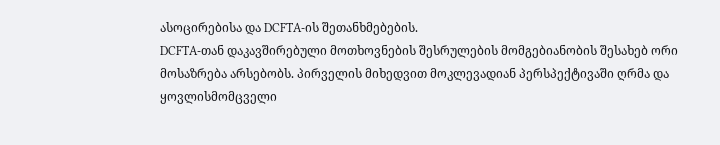ასოცირებისა და DCFTA-ის შეთანხმებების.
DCFTA-თან დაკავშირებული მოთხოვნების შესრულების მომგებიანობის შესახებ ორი მოსაზრება არსებობს. პირველის მიხედვით მოკლევადიან პერსპექტივაში ღრმა და ყოვლისმომცველი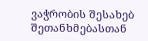ვაჭრობის შესახებ შეთანხმებასთან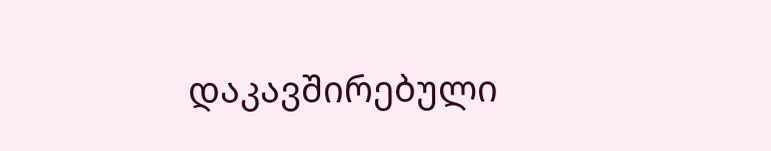დაკავშირებული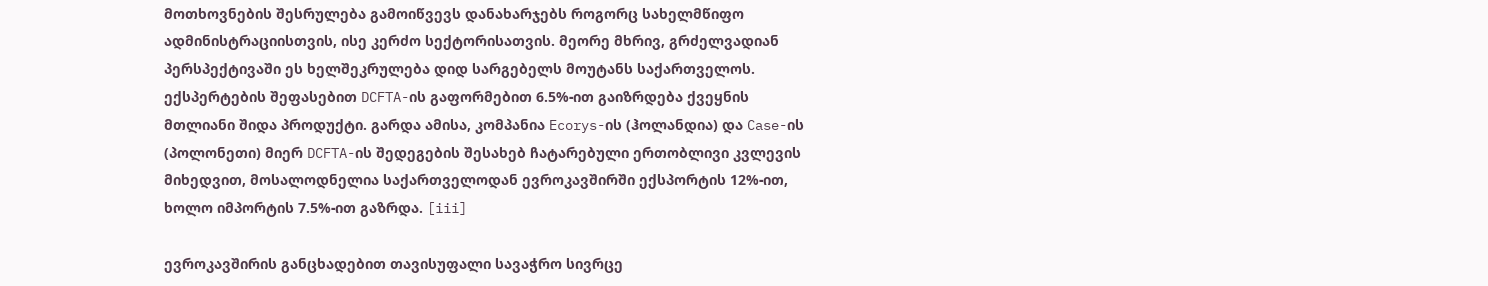მოთხოვნების შესრულება გამოიწვევს დანახარჯებს როგორც სახელმწიფო ადმინისტრაციისთვის, ისე კერძო სექტორისათვის. მეორე მხრივ, გრძელვადიან პერსპექტივაში ეს ხელშეკრულება დიდ სარგებელს მოუტანს საქართველოს. ექსპერტების შეფასებით DCFTA-ის გაფორმებით 6.5%-ით გაიზრდება ქვეყნის მთლიანი შიდა პროდუქტი. გარდა ამისა, კომპანია Ecorys-ის (ჰოლანდია) და Case-ის (პოლონეთი) მიერ DCFTA-ის შედეგების შესახებ ჩატარებული ერთობლივი კვლევის  მიხედვით, მოსალოდნელია საქართველოდან ევროკავშირში ექსპორტის 12%-ით, ხოლო იმპორტის 7.5%-ით გაზრდა. [iii]

ევროკავშირის განცხადებით თავისუფალი სავაჭრო სივრცე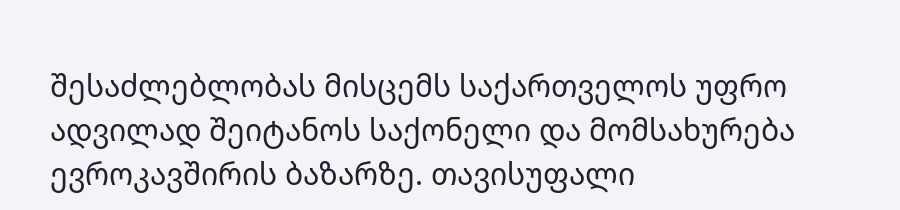შესაძლებლობას მისცემს საქართველოს უფრო ადვილად შეიტანოს საქონელი და მომსახურება ევროკავშირის ბაზარზე. თავისუფალი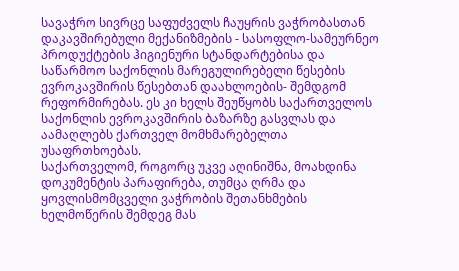სავაჭრო სივრცე საფუძველს ჩაუყრის ვაჭრობასთან დაკავშირებული მექანიზმების - სასოფლო-სამეურნეო პროდუქტების ჰიგიენური სტანდარტებისა და საწარმოო საქონლის მარეგულირებელი წესების ევროკავშირის წესებთან დაახლოების- შემდგომ რეფორმირებას. ეს კი ხელს შეუწყობს საქართველოს საქონლის ევროკავშირის ბაზარზე გასვლას და აამაღლებს ქართველ მომხმარებელთა უსაფრთხოებას.
საქართველომ, როგორც უკვე აღინიშნა, მოახდინა დოკუმენტის პარაფირება, თუმცა ღრმა და ყოვლისმომცველი ვაჭრობის შეთანხმების ხელმოწერის შემდეგ მას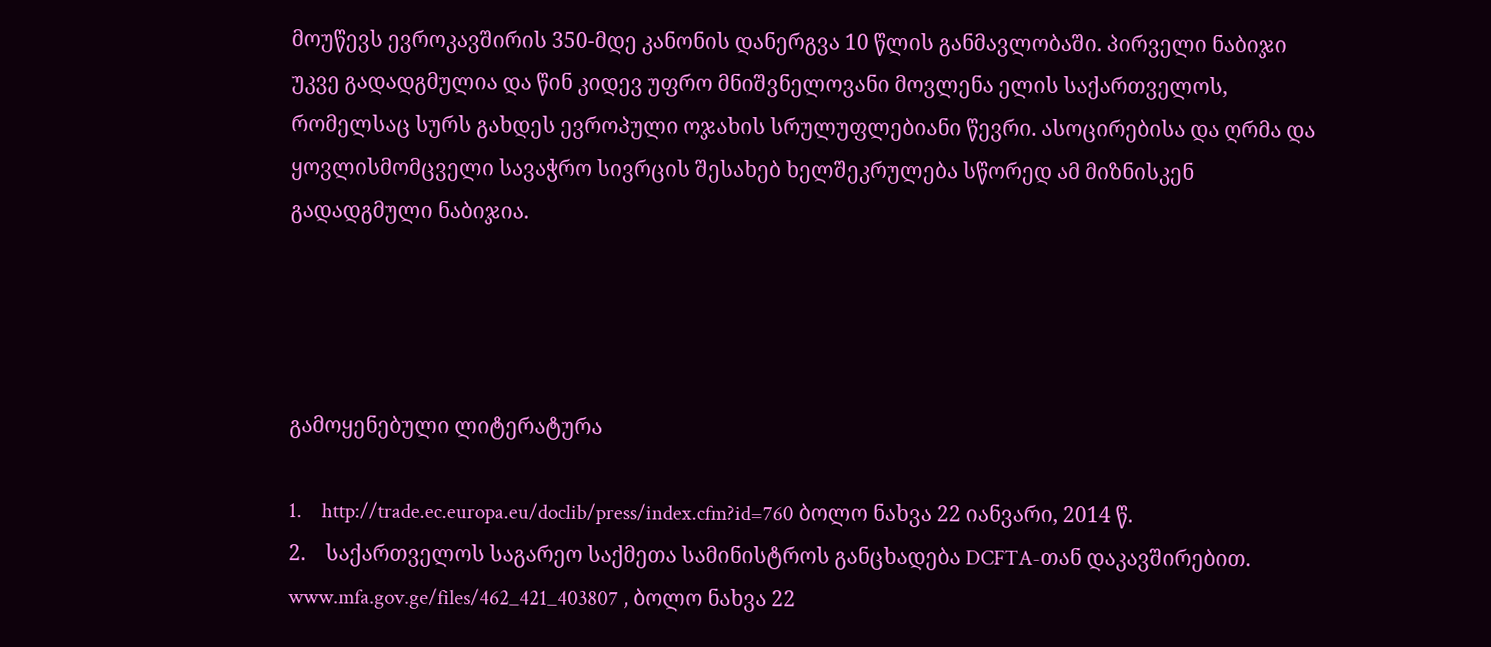მოუწევს ევროკავშირის 350-მდე კანონის დანერგვა 10 წლის განმავლობაში. პირველი ნაბიჯი უკვე გადადგმულია და წინ კიდევ უფრო მნიშვნელოვანი მოვლენა ელის საქართველოს, რომელსაც სურს გახდეს ევროპული ოჯახის სრულუფლებიანი წევრი. ასოცირებისა და ღრმა და ყოვლისმომცველი სავაჭრო სივრცის შესახებ ხელშეკრულება სწორედ ამ მიზნისკენ გადადგმული ნაბიჯია.




გამოყენებული ლიტერატურა

1.    http://trade.ec.europa.eu/doclib/press/index.cfm?id=760 ბოლო ნახვა 22 იანვარი, 2014 წ.
2.    საქართველოს საგარეო საქმეთა სამინისტროს განცხადება DCFTA-თან დაკავშირებით. www.mfa.gov.ge/files/462_421_403807 , ბოლო ნახვა 22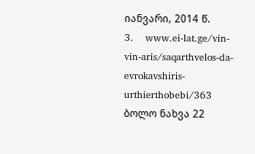იანვარი, 2014 წ.
3.    www.ei-lat.ge/vin-vin-aris/saqarthvelos-da-evrokavshiris-urthierthobebi/363 ბოლო ნახვა 22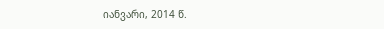იანვარი, 2014 წ.